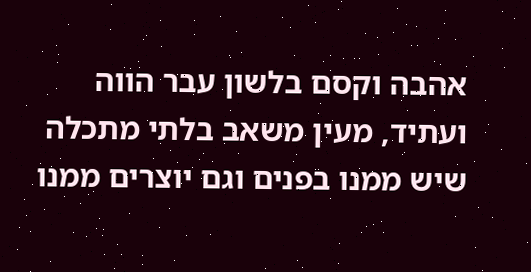אהבה וקסם בלשון עבר הווה ועתיד, מעין משאב בלתי מתכלה שיש ממנו בפנים וגם יוצרים ממנו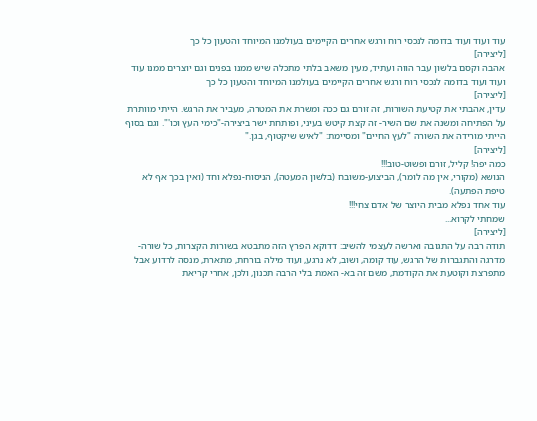עוד ועוד ועוד בדומה לנכסי רוח ורגש אחרים הקיימים בעולמנו המיוחד והטעון כל כך
[ליצירה]
אהבה וקסם בלשון עבר הווה ועתיד, מעין משאב בלתי מתכלה שיש ממנו בפנים וגם יוצרים ממנו עוד ועוד ועוד בדומה לנכסי רוח ורגש אחרים הקיימים בעולמנו המיוחד והטעון כל כך
[ליצירה]
עדין, אהבתי את קטיעת השורות, זה זורם גם ככה ומשרת את המטרה, מעביר את הרגש. הייתי מוותרת על הפתיחה ומשנה את שם השיר- זה קצת קיטש בעיני, ופותחת ישר ביצירה-"כימי העץ וכו'". וגם בסוף הייתי מורידה את השורה "לעץ החיים" ומסיימת: "לאיש שיקטוף, בגן."
[ליצירה]
כמה יפה! קליל, זורם ופשוט-טוב!!!
הנושא (מקורי, אין מה לומר), הביצוע-משובח (בלשון המעטה), הניסוח-נפלא וחד (ואין בכך אף לא טיפת הפתעה).
עוד אחד נפלא מבית היוצר של אדם צחי!!!
שמחתי לקרוא...
[ליצירה]
תודה רבה על התגובה וארשה לעצמי להשיב: דדוקא הפרץ הזה מתבטא בשורות הקצרות, כל שורה-מדרגה והתגברות של הרגש, עוד קומה, ושוב, לא נרגע, ועוד מילה בורחת, מתארת, מנסה לרדוע אבל מתפרצת וקוטעת את הקודמת, משם זה בא- האמת בלי הרבה תכנון, ולכן, אחרי קריאת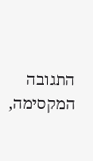התגובה המקסימה,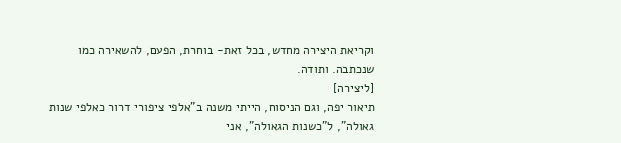וקריאת היצירה מחדש, בכל זאת- בוחרת, הפעם, להשאירה כמו שנכתבה. ותודה.
[ליצירה]
תיאור יפה, וגם הניסוח, הייתי משנה ב"אלפי ציפורי דרור כאלפי שנות גאולה", ל"כשנות הגאולה", אני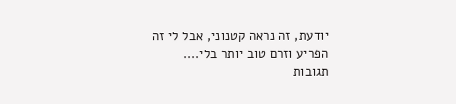יודעת, זה נראה קטנוני, אבל לי זה הפריע וזרם טוב יותר בלי....
תגובות